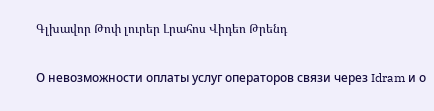Գլխավոր Թոփ լուրեր Լրահոս Վիդեո Թրենդ

О невозможности оплаты услуг операторов связи через Idram и о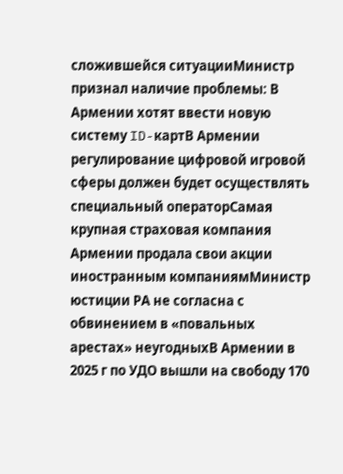сложившейся ситуацииМинистр признал наличие проблемы: В Армении хотят ввести новую систему ID-картВ Армении регулирование цифровой игровой сферы должен будет осуществлять специальный операторСамая крупная страховая компания Армении продала свои акции иностранным компаниямМинистр юстиции РА не согласна с обвинением в «повальных арестах» неугодныхВ Армении в 2025 г по УДО вышли на свободу 170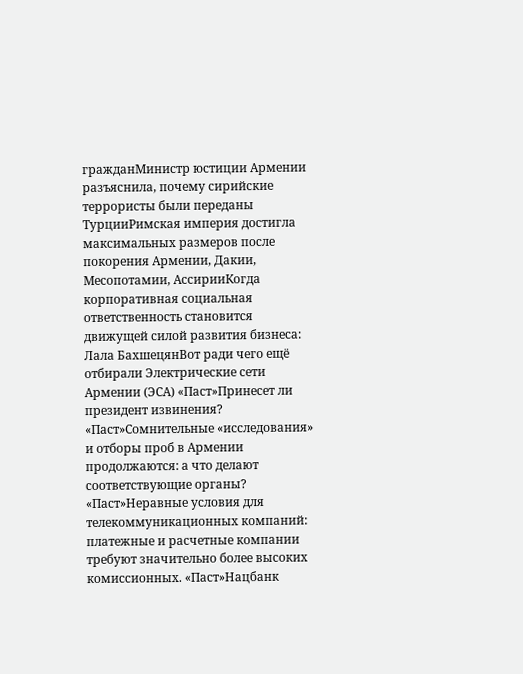гражданМинистр юстиции Армении разъяснила, почему сирийские террористы были переданы ТурцииРимская империя достигла максимальных размеров после покорения Армении, Дакии, Месопотамии, АссирииКогда корпоративная социальная ответственность становится движущей силой развития бизнеса: Лала БахшецянВот ради чего ещё отбирали Электрические сети Армении (ЭСА) «Паст»Принесет ли президент извинения? «Паст»Сомнительные «исследования» и отборы проб в Армении продолжаются: а что делают соответствующие органы? «Паст»Неравные условия для телекоммуникационных компаний: платежные и расчетные компании требуют значительно более высоких комиссионных. «Паст»Нацбанк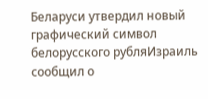Беларуси утвердил новый графический символ белорусского рубляИзраиль сообщил о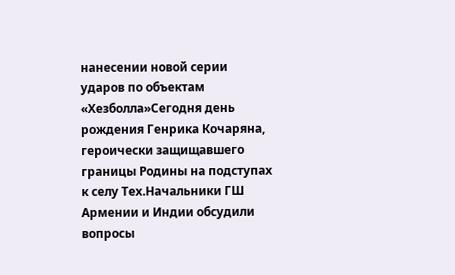нанесении новой серии ударов по объектам «Хезболла»Сегодня день рождения Генрика Кочаряна, героически защищавшего границы Родины на подступах к селу Тех.Начальники ГШ Армении и Индии обсудили вопросы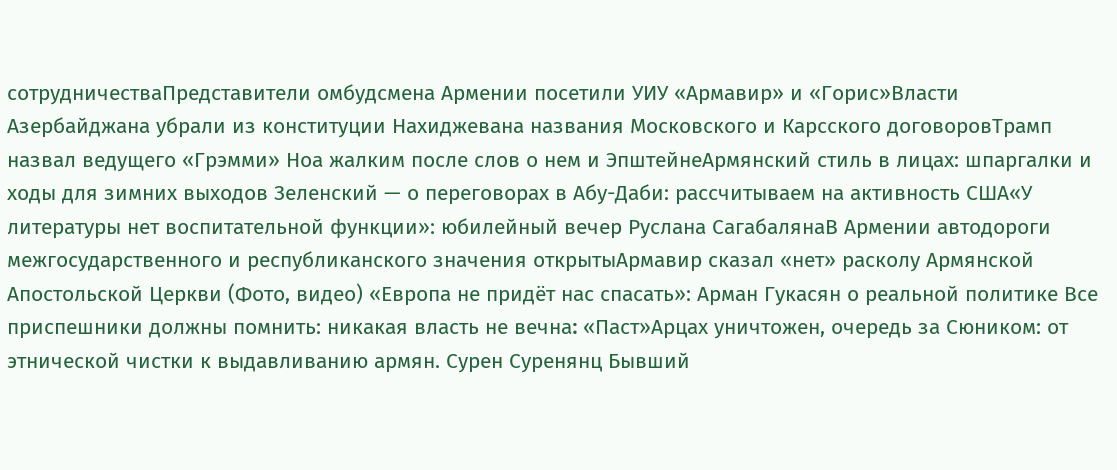сотрудничестваПредставители омбудсмена Армении посетили УИУ «Армавир» и «Горис»Власти Азербайджана убрали из конституции Нахиджевана названия Московского и Карсского договоровТрамп назвал ведущего «Грэмми» Ноа жалким после слов о нем и ЭпштейнеАрмянский стиль в лицах: шпаргалки и ходы для зимних выходов Зеленский — о переговорах в Абу-Даби: рассчитываем на активность США«У литературы нет воспитательной функции»: юбилейный вечер Руслана СагабалянаВ Армении автодороги межгосударственного и республиканского значения открытыАрмавир сказал «нет» расколу Армянской Апостольской Церкви (Фото, видео) «Европа не придёт нас спасать»: Арман Гукасян о реальной политике Все приспешники должны помнить: никакая власть не вечна։ «Паст»Арцах уничтожен, очередь за Сюником: от этнической чистки к выдавливанию армян. Сурен Суренянц Бывший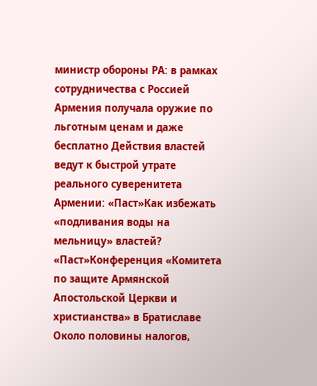министр обороны РА: в рамках сотрудничества с Россией Армения получала оружие по льготным ценам и даже бесплатно Действия властей ведут к быстрой утрате реального суверенитета Армении: «Паст»Как избежать «подливания воды на мельницу» властей? «Паст»Конференция «Комитета по защите Армянской Апостольской Церкви и христианства» в Братиславе Около половины налогов,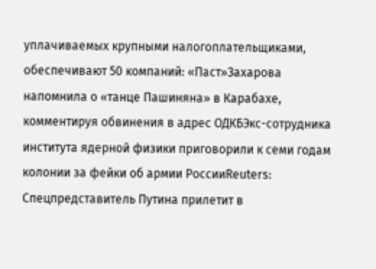уплачиваемых крупными налогоплательщиками, обеспечивают 50 компаний: «Паст»Захарова напомнила о «танце Пашиняна» в Карабахе, комментируя обвинения в адрес ОДКБЭкс-сотрудника института ядерной физики приговорили к семи годам колонии за фейки об армии РоссииReuters: Спецпредставитель Путина прилетит в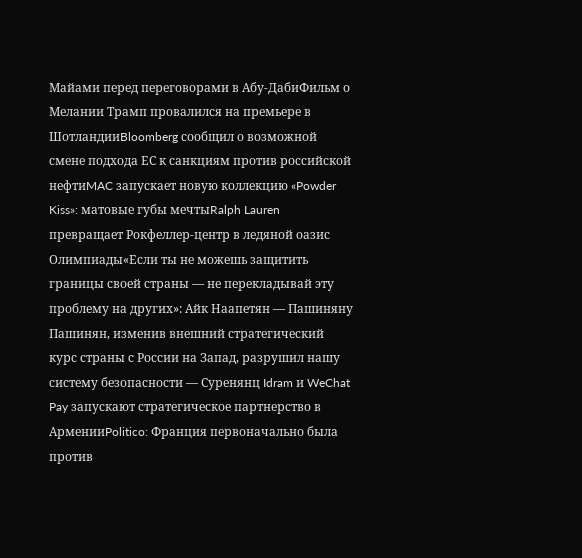Майами перед переговорами в Абу-ДабиФильм о Мелании Трамп провалился на премьере в ШотландииBloomberg сообщил о возможной смене подхода ЕС к санкциям против российской нефтиMAC запускает новую коллекцию «Powder Kiss»: матовые губы мечтыRalph Lauren превращает Рокфеллер-центр в ледяной оазис Олимпиады«Если ты не можешь защитить границы своей страны — не перекладывай эту проблему на других»: Айк Наапетян — Пашиняну Пашинян, изменив внешний стратегический курс страны с России на Запад, разрушил нашу систему безопасности — Суренянц Idram и WeChat Pay запускают стратегическое партнерство в АрменииPolitico: Франция первоначально была против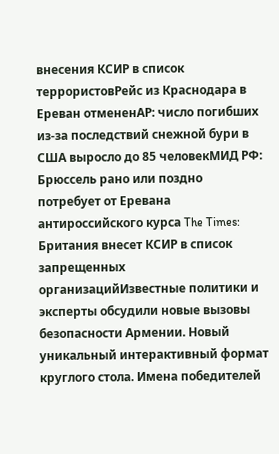внесения КСИР в список террористовРейс из Краснодара в Ереван отмененAP: число погибших из-за последствий снежной бури в США выросло до 85 человекМИД РФ: Брюссель рано или поздно потребует от Еревана антироссийского курса The Times: Британия внесет КСИР в список запрещенных организацийИзвестные политики и эксперты обсудили новые вызовы безопасности Армении. Новый уникальный интерактивный формат круглого стола. Имена победителей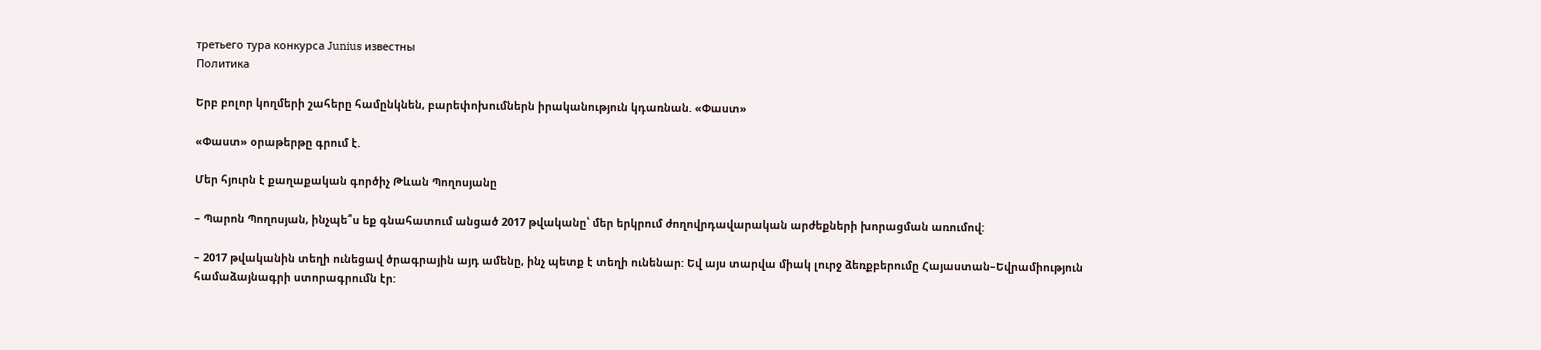третьего тура конкурса Junius известны
Политика

Երբ բոլոր կողմերի շահերը համընկնեն, բարեփոխումներն իրականություն կդառնան. «Փաստ»

«Փաստ» օրաթերթը գրում է.

Մեր հյուրն է քաղաքական գործիչ Թևան Պողոսյանը

– Պարոն Պողոսյան, ինչպե՞ս եք գնահատում անցած 2017 թվականը՝ մեր երկրում ժողովրդավարական արժեքների խորացման առումով:

– 2017 թվականին տեղի ունեցավ ծրագրային այդ ամենը, ինչ պետք է տեղի ունենար: Եվ այս տարվա միակ լուրջ ձեռքբերումը Հայաստան–Եվրամիություն համաձայնագրի ստորագրումն էր: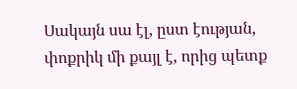Սակայն սա էլ, ըստ էության, փոքրիկ մի քայլ է, որից պետք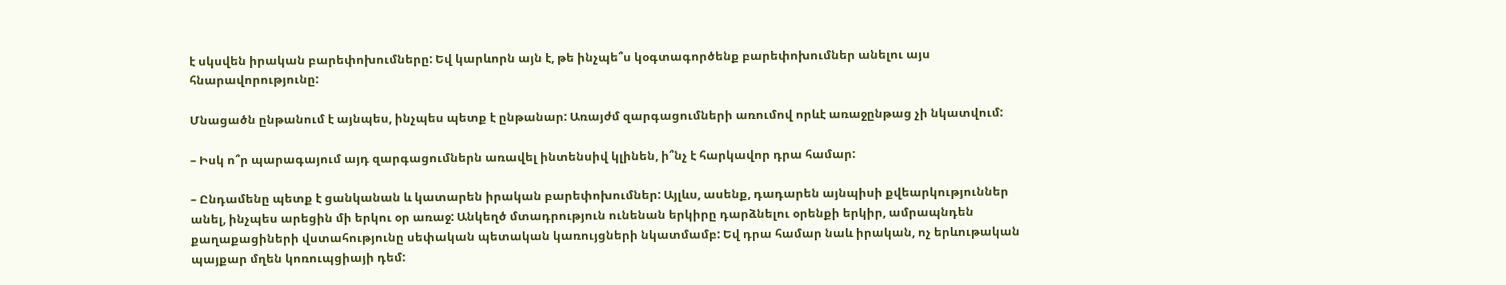է սկսվեն իրական բարեփոխումները: Եվ կարևորն այն է, թե ինչպե՞ս կօգտագործենք բարեփոխումներ անելու այս հնարավորությունը:

Մնացածն ընթանում է այնպես, ինչպես պետք է ընթանար: Առայժմ զարգացումների առումով որևէ առաջընթաց չի նկատվում:

– Իսկ ո՞ր պարագայում այդ զարգացումներն առավել ինտենսիվ կլինեն, ի՞նչ է հարկավոր դրա համար:

– Ընդամենը պետք է ցանկանան և կատարեն իրական բարեփոխումներ: Այլևս, ասենք, դադարեն այնպիսի քվեարկություններ անել, ինչպես արեցին մի երկու օր առաջ: Անկեղծ մտադրություն ունենան երկիրը դարձնելու օրենքի երկիր, ամրապնդեն քաղաքացիների վստահությունը սեփական պետական կառույցների նկատմամբ: Եվ դրա համար նաև իրական, ոչ երևութական պայքար մղեն կոռուպցիայի դեմ: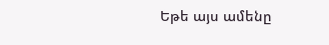Եթե այս ամենը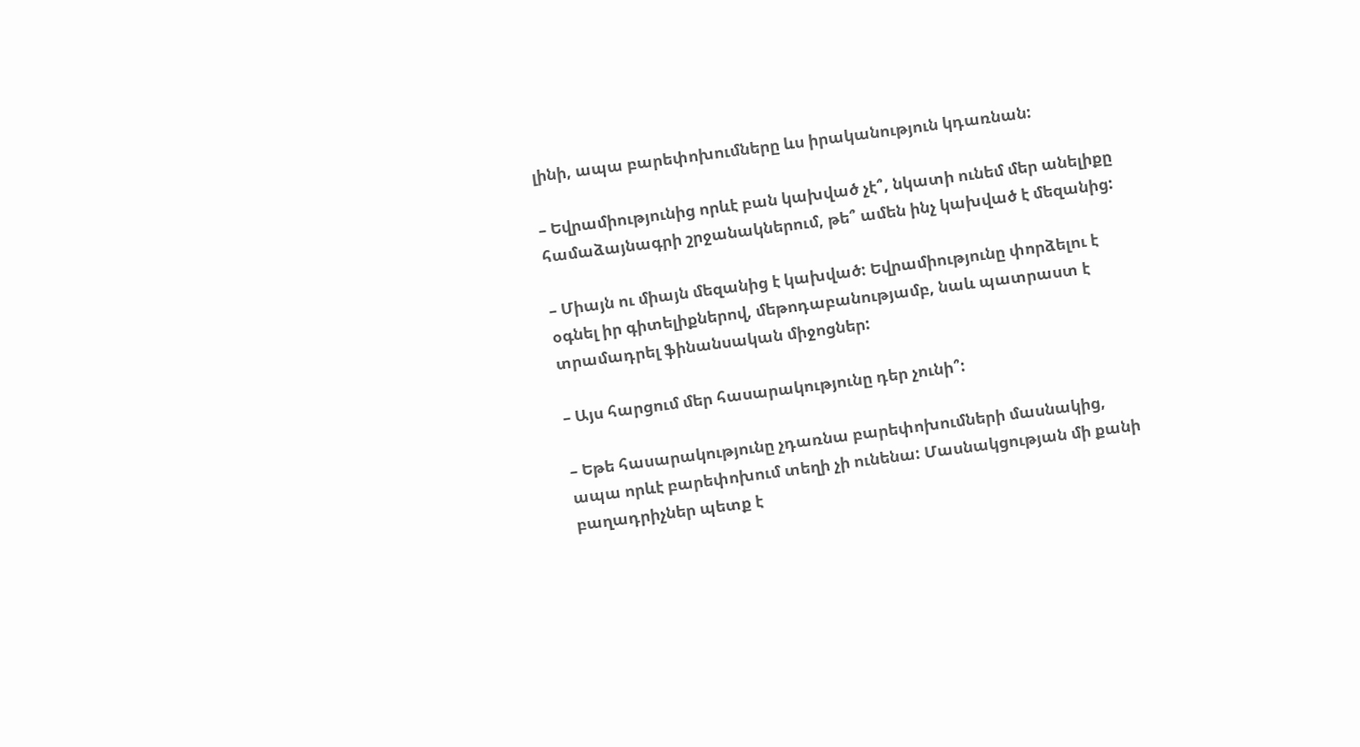լինի, ապա բարեփոխումները ևս իրականություն կդառնան:

– Եվրամիությունից որևէ բան կախված չէ՞, նկատի ունեմ մեր անելիքը համաձայնագրի շրջանակներում, թե՞ ամեն ինչ կախված է մեզանից:

– Միայն ու միայն մեզանից է կախված: Եվրամիությունը փորձելու է օգնել իր գիտելիքներով, մեթոդաբանությամբ, նաև պատրաստ է տրամադրել ֆինանսական միջոցներ:

– Այս հարցում մեր հասարակությունը դեր չունի՞:

– Եթե հասարակությունը չդառնա բարեփոխումների մասնակից, ապա որևէ բարեփոխում տեղի չի ունենա: Մասնակցության մի քանի բաղադրիչներ պետք է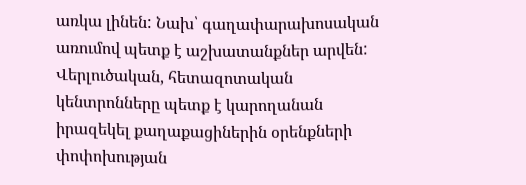առկա լինեն: Նախ՝ գաղափարախոսական առումով պետք է աշխատանքներ արվեն: Վերլուծական, հետազոտական կենտրոնները պետք է կարողանան իրազեկել քաղաքացիներին օրենքների փոփոխության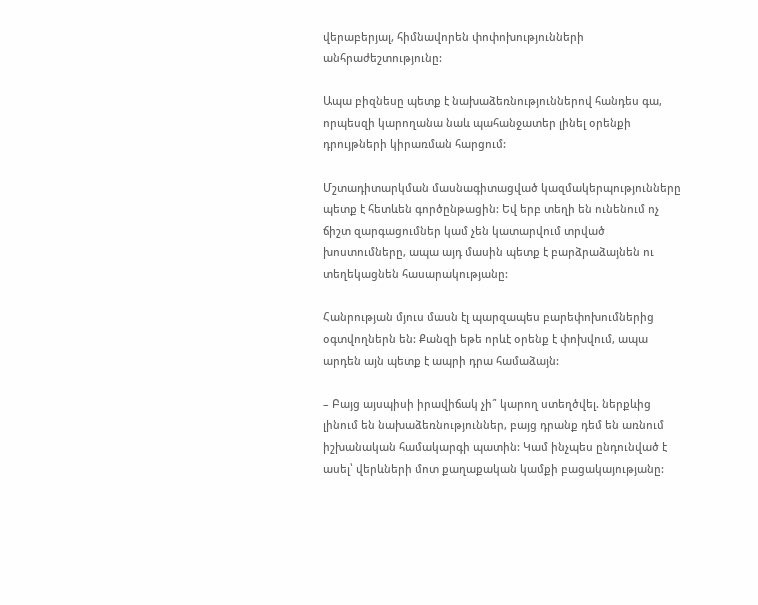վերաբերյալ, հիմնավորեն փոփոխությունների անհրաժեշտությունը:

Ապա բիզնեսը պետք է նախաձեռնություններով հանդես գա, որպեսզի կարողանա նաև պահանջատեր լինել օրենքի դրույթների կիրառման հարցում:

Մշտադիտարկման մասնագիտացված կազմակերպությունները պետք է հետևեն գործընթացին: Եվ երբ տեղի են ունենում ոչ ճիշտ զարգացումներ կամ չեն կատարվում տրված խոստումները, ապա այդ մասին պետք է բարձրաձայնեն ու տեղեկացնեն հասարակությանը:

Հանրության մյուս մասն էլ պարզապես բարեփոխումներից օգտվողներն են: Քանզի եթե որևէ օրենք է փոխվում, ապա արդեն այն պետք է ապրի դրա համաձայն:

– Բայց այսպիսի իրավիճակ չի՞ կարող ստեղծվել. ներքևից լինում են նախաձեռնություններ, բայց դրանք դեմ են առնում իշխանական համակարգի պատին: Կամ ինչպես ընդունված է ասել՝ վերևների մոտ քաղաքական կամքի բացակայությանը: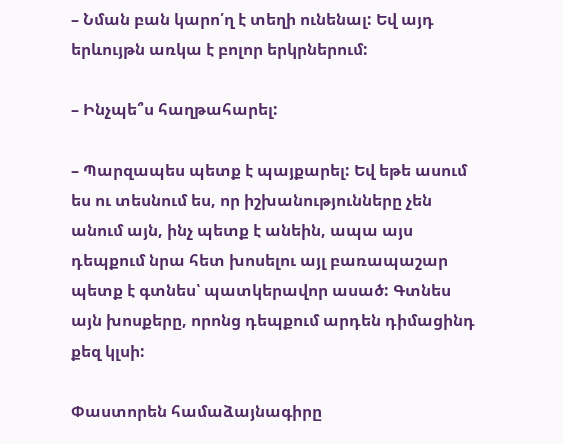– Նման բան կարո՛ղ է տեղի ունենալ: Եվ այդ երևույթն առկա է բոլոր երկրներում:

– Ինչպե՞ս հաղթահարել:

– Պարզապես պետք է պայքարել: Եվ եթե ասում ես ու տեսնում ես, որ իշխանությունները չեն անում այն, ինչ պետք է անեին, ապա այս դեպքում նրա հետ խոսելու այլ բառապաշար պետք է գտնես՝ պատկերավոր ասած: Գտնես այն խոսքերը, որոնց դեպքում արդեն դիմացինդ քեզ կլսի:

Փաստորեն համաձայնագիրը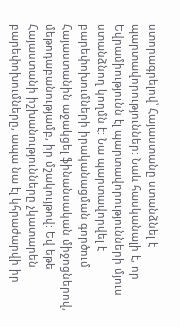ստորագրելով՝ Հայաստանը ստանձնել է պարտավորություններ: Նաև հասկանալի է, որ Եվրամիությունն էլ պարտավորությունների մյուս ստանձնող կողմն է: Նա պարտավորվել է բարեփոխումների իրականացման գործում Հայաստանին աջակցել ֆինանսական միջոցներով, մեթոդաբանությամբ, իր մշակույթով: Եվ եթե Հայաստանի իշխանությունները չկատարեն բարեփոխումները, ապա նա էլ կհրաժարվի իր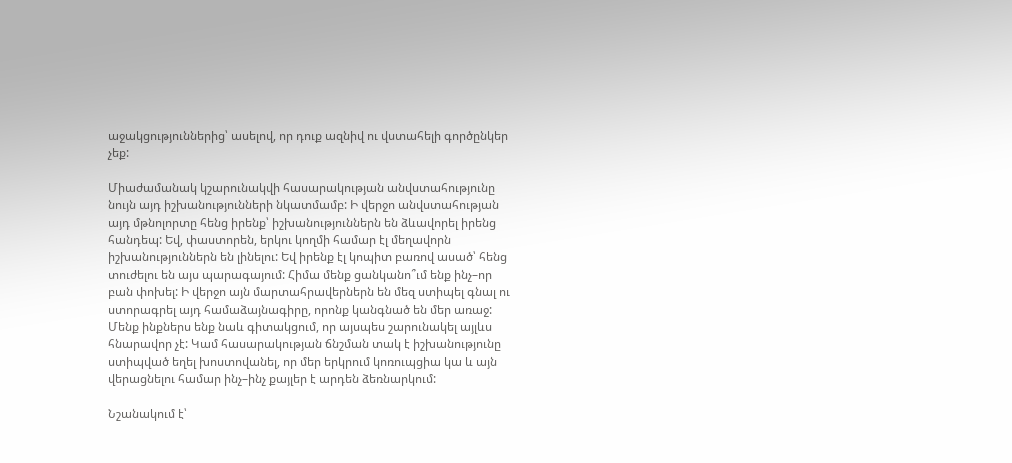աջակցություններից՝ ասելով, որ դուք ազնիվ ու վստահելի գործընկեր չեք:

Միաժամանակ կշարունակվի հասարակության անվստահությունը նույն այդ իշխանությունների նկատմամբ: Ի վերջո անվստահության այդ մթնոլորտը հենց իրենք՝ իշխանություններն են ձևավորել իրենց հանդեպ: Եվ, փաստորեն, երկու կողմի համար էլ մեղավորն իշխանություններն են լինելու: Եվ իրենք էլ կոպիտ բառով ասած՝ հենց տուժելու են այս պարագայում: Հիմա մենք ցանկանո՞ւմ ենք ինչ–որ բան փոխել: Ի վերջո այն մարտահրավերներն են մեզ ստիպել գնալ ու ստորագրել այդ համաձայնագիրը, որոնք կանգնած են մեր առաջ: Մենք ինքներս ենք նաև գիտակցում, որ այսպես շարունակել այլևս հնարավոր չէ: Կամ հասարակության ճնշման տակ է իշխանությունը ստիպված եղել խոստովանել, որ մեր երկրում կոռուպցիա կա և այն վերացնելու համար ինչ–ինչ քայլեր է արդեն ձեռնարկում:

Նշանակում է՝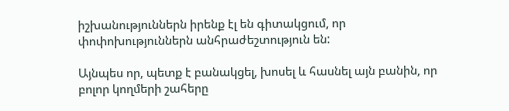իշխանություններն իրենք էլ են գիտակցում, որ փոփոխություններն անհրաժեշտություն են:

Այնպես որ, պետք է բանակցել, խոսել և հասնել այն բանին, որ բոլոր կողմերի շահերը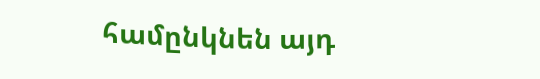համընկնեն այդ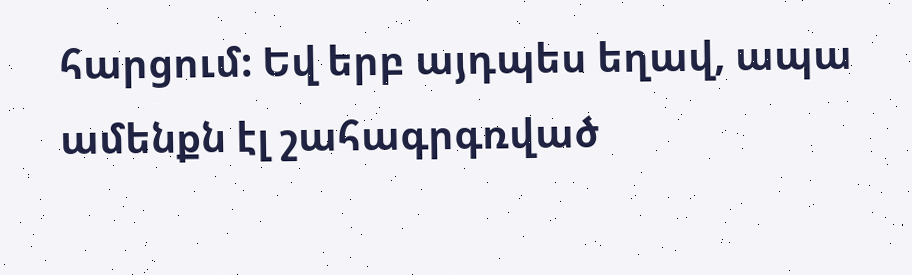հարցում: Եվ երբ այդպես եղավ, ապա ամենքն էլ շահագրգռված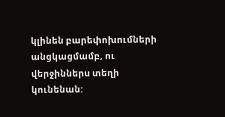կլինեն բարեփոխումների անցկացմամբ, ու վերջիններս տեղի կունենան: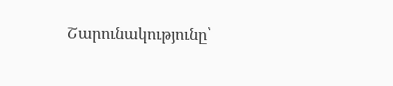Շարունակությունը՝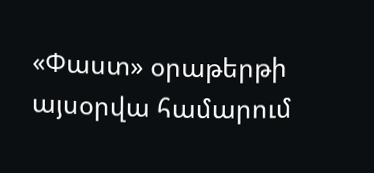«Փաստ» օրաթերթի այսօրվա համարում